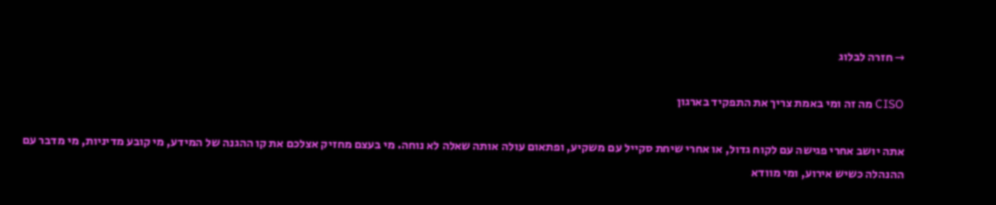→ חזרה לבלוג

CISO מה זה ומי באמת צריך את התפקיד בארגון

אתה יושב אחרי פגישה עם לקוח גדול, או אחרי שיחת סקייל עם משקיע, ופתאום עולה אותה שאלה לא נוחה. מי בעצם מחזיק אצלכם את קו ההגנה של המידע, מי קובע מדיניות, מי מדבר עם ההנהלה כשיש אירוע, ומי מוודא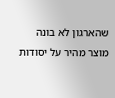שהארגון לא בונה מוצר מהיר על יסודות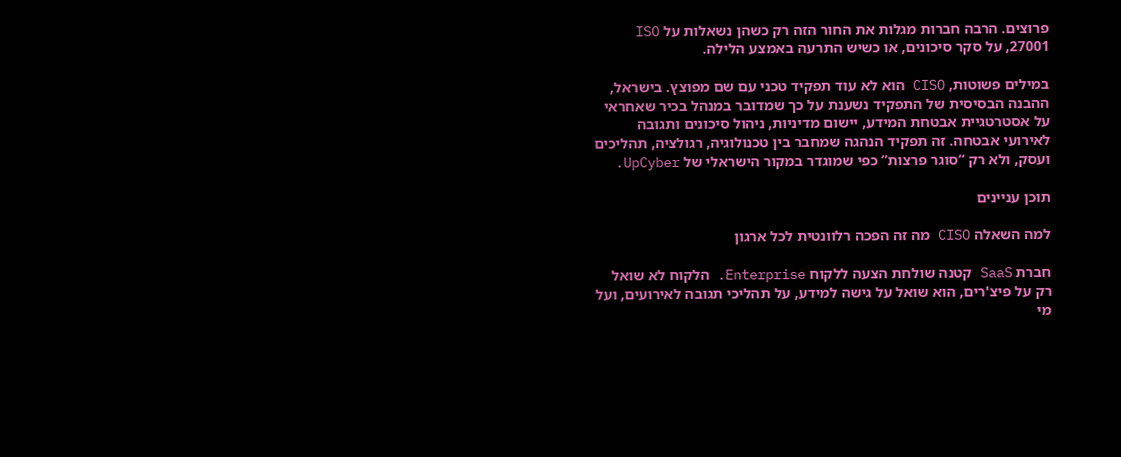פרוצים. הרבה חברות מגלות את החור הזה רק כשהן נשאלות על ISO 27001, על סקר סיכונים, או כשיש התרעה באמצע הלילה.

במילים פשוטות, CISO הוא לא עוד תפקיד טכני עם שם מפוצץ. בישראל, ההבנה הבסיסית של התפקיד נשענת על כך שמדובר במנהל בכיר שאחראי על אסטרטגיית אבטחת המידע, יישום מדיניות, ניהול סיכונים ותגובה לאירועי אבטחה. זה תפקיד הנהגה שמחבר בין טכנולוגיה, רגולציה, תהליכים ועסק, ולא רק “סוגר פרצות” כפי שמוגדר במקור הישראלי של UpCyber.

תוכן עניינים

למה השאלה CISO מה זה הפכה רלוונטית לכל ארגון

חברת SaaS קטנה שולחת הצעה ללקוח Enterprise. הלקוח לא שואל רק על פיצ'רים, הוא שואל על גישה למידע, על תהליכי תגובה לאירועים, ועל מי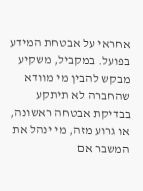אחראי על אבטחת המידע בפועל. במקביל, משקיע מבקש להבין מי מוודא שהחברה לא תיתקע בבדיקת אבטחה ראשונה, או גרוע מזה, מי ינהל את המשבר אם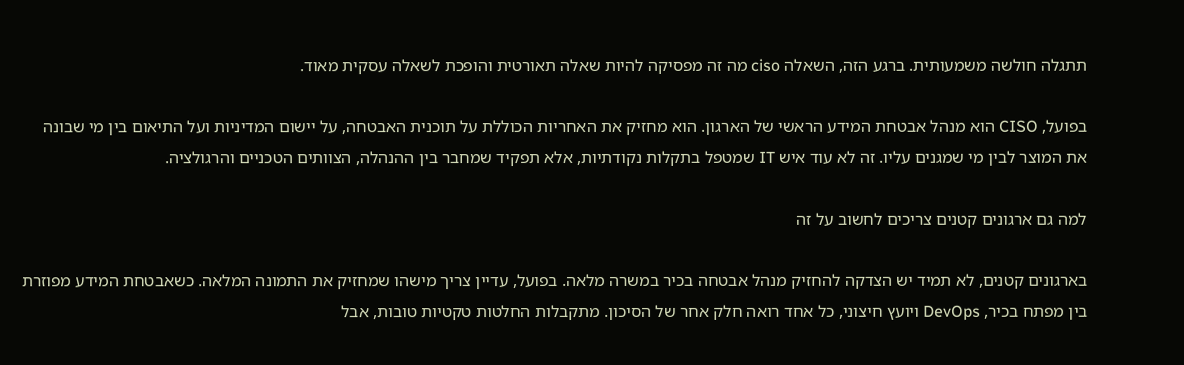תתגלה חולשה משמעותית. ברגע הזה, השאלה ciso מה זה מפסיקה להיות שאלה תאורטית והופכת לשאלה עסקית מאוד.

בפועל, CISO הוא מנהל אבטחת המידע הראשי של הארגון. הוא מחזיק את האחריות הכוללת על תוכנית האבטחה, על יישום המדיניות ועל התיאום בין מי שבונה את המוצר לבין מי שמגנים עליו. זה לא עוד איש IT שמטפל בתקלות נקודתיות, אלא תפקיד שמחבר בין ההנהלה, הצוותים הטכניים והרגולציה.

למה גם ארגונים קטנים צריכים לחשוב על זה

בארגונים קטנים, לא תמיד יש הצדקה להחזיק מנהל אבטחה בכיר במשרה מלאה. בפועל, עדיין צריך מישהו שמחזיק את התמונה המלאה. כשאבטחת המידע מפוזרת בין מפתח בכיר, DevOps ויועץ חיצוני, כל אחד רואה חלק אחר של הסיכון. מתקבלות החלטות טקטיות טובות, אבל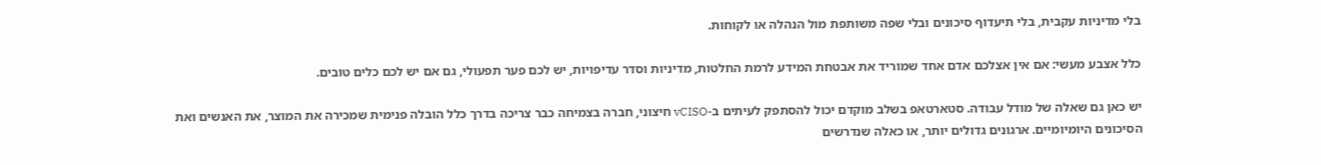בלי מדיניות עקבית, בלי תיעדוף סיכונים ובלי שפה משותפת מול הנהלה או לקוחות.

כלל אצבע מעשי: אם אין אצלכם אדם אחד שמוריד את אבטחת המידע לרמת החלטות, מדיניות וסדר עדיפויות, יש לכם פער תפעולי, גם אם יש לכם כלים טובים.

יש כאן גם שאלה של מודל עבודה. סטארטאפ בשלב מוקדם יכול להסתפק לעיתים ב-vCISO חיצוני, חברה בצמיחה כבר צריכה בדרך כלל הובלה פנימית שמכירה את המוצר, את האנשים ואת הסיכונים היומיומיים. ארגונים גדולים יותר, או כאלה שנדרשים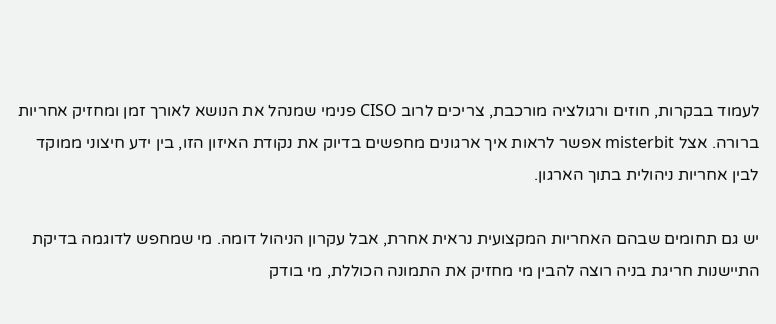לעמוד בבקרות, חוזים ורגולציה מורכבת, צריכים לרוב CISO פנימי שמנהל את הנושא לאורך זמן ומחזיק אחריות ברורה. אצל misterbit אפשר לראות איך ארגונים מחפשים בדיוק את נקודת האיזון הזו, בין ידע חיצוני ממוקד לבין אחריות ניהולית בתוך הארגון.

יש גם תחומים שבהם האחריות המקצועית נראית אחרת, אבל עקרון הניהול דומה. מי שמחפש לדוגמה בדיקת התיישנות חריגת בניה רוצה להבין מי מחזיק את התמונה הכוללת, מי בודק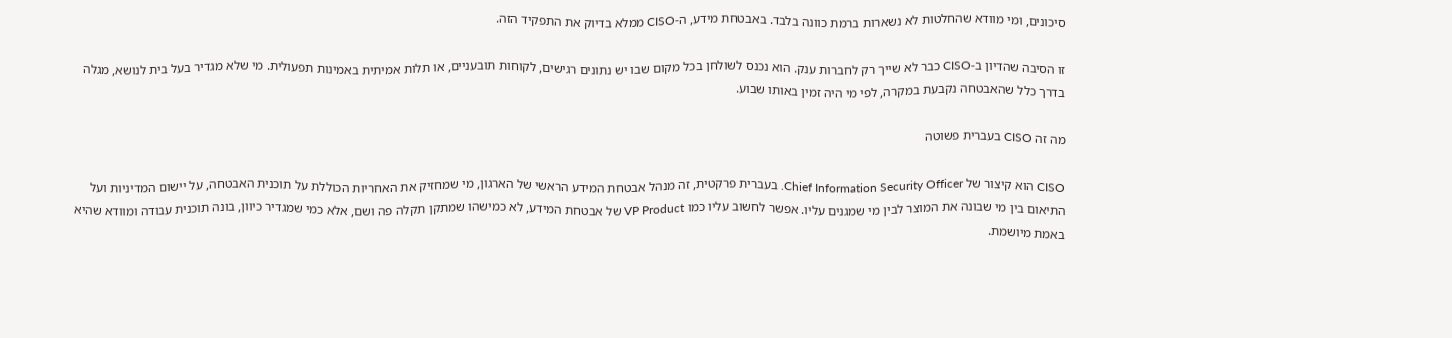סיכונים, ומי מוודא שהחלטות לא נשארות ברמת כוונה בלבד. באבטחת מידע, ה-CISO ממלא בדיוק את התפקיד הזה.

זו הסיבה שהדיון ב-CISO כבר לא שייך רק לחברות ענק. הוא נכנס לשולחן בכל מקום שבו יש נתונים רגישים, לקוחות תובעניים, או תלות אמיתית באמינות תפעולית. מי שלא מגדיר בעל בית לנושא, מגלה בדרך כלל שהאבטחה נקבעת במקרה, לפי מי היה זמין באותו שבוע.

מה זה CISO בעברית פשוטה

CISO הוא קיצור של Chief Information Security Officer. בעברית פרקטית, זה מנהל אבטחת המידע הראשי של הארגון, מי שמחזיק את האחריות הכוללת על תוכנית האבטחה, על יישום המדיניות ועל התיאום בין מי שבונה את המוצר לבין מי שמגנים עליו. אפשר לחשוב עליו כמו VP Product של אבטחת המידע, לא כמישהו שמתקן תקלה פה ושם, אלא כמי שמגדיר כיוון, בונה תוכנית עבודה ומוודא שהיא באמת מיושמת.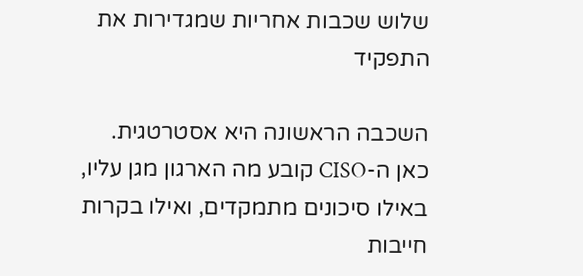שלוש שכבות אחריות שמגדירות את התפקיד

השכבה הראשונה היא אסטרטגית. כאן ה-CISO קובע מה הארגון מגן עליו, באילו סיכונים מתמקדים, ואילו בקרות חייבות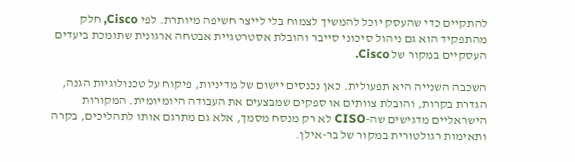להתקיים כדי שהעסק יוכל להמשיך לצמוח בלי לייצר חשיפה מיותרת. לפי Cisco, חלק מהתפקיד הוא גם ניהול סיכוני סייבר והובלת אסטרטגיית אבטחה ארגונית שתומכת ביעדים העסקיים במקור של Cisco.

השכבה השנייה היא תפעולית. כאן נכנסים יישום של מדיניות, פיקוח על טכנולוגיות הגנה, הגדרת בקרות, והובלת צוותים או ספקים שמבצעים את העבודה היומיומית. המקורות הישראליים מדגישים שה-CISO לא רק מנסח מסמך, אלא גם מתרגם אותו לתהליכים, בקרה ותאימות רגולטורית במקור של בר-אילן.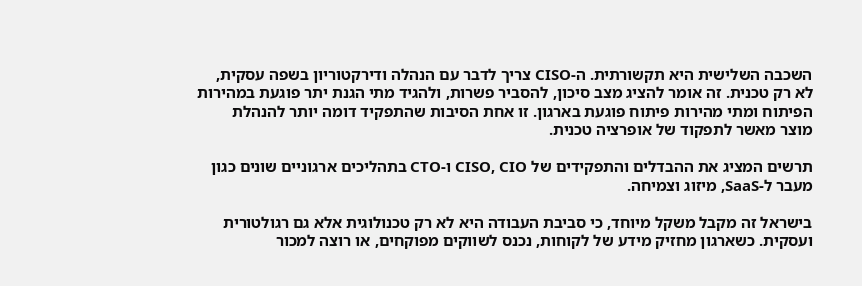השכבה השלישית היא תקשורתית. ה-CISO צריך לדבר עם הנהלה ודירקטוריון בשפה עסקית, לא רק טכנית. זה אומר להציג מצב סיכון, להסביר פשרות, ולהגיד מתי הגנת יתר פוגעת במהירות הפיתוח ומתי מהירות פיתוח פוגעת בארגון. זו אחת הסיבות שהתפקיד דומה יותר להנהלת מוצר מאשר לתפקוד של אופרציה טכנית.

תרשים המציג את ההבדלים והתפקידים של CISO, CIO ו-CTO בתהליכים ארגוניים שונים כגון מעבר ל-SaaS, מיזוג וצמיחה.

בישראל זה מקבל משקל מיוחד, כי סביבת העבודה היא לא רק טכנולוגית אלא גם רגולטורית ועסקית. כשארגון מחזיק מידע של לקוחות, נכנס לשווקים מפוקחים, או רוצה למכור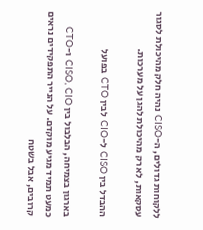ללקוחות גדולים, ה-CISO נהיה חלק מהיכולת לסגור עסקאות, לא רק מהיכולת להגן על מערכות.

ההבדל בין CISO ל-CIO לבין CTO בפועל

בארגון בצמיחה, הבלבול בין CISO, CIO ו-CTO כמעט תמיד מגיע מוקדם. על הנייר התפקידים נראים קרובים, אבל בשטח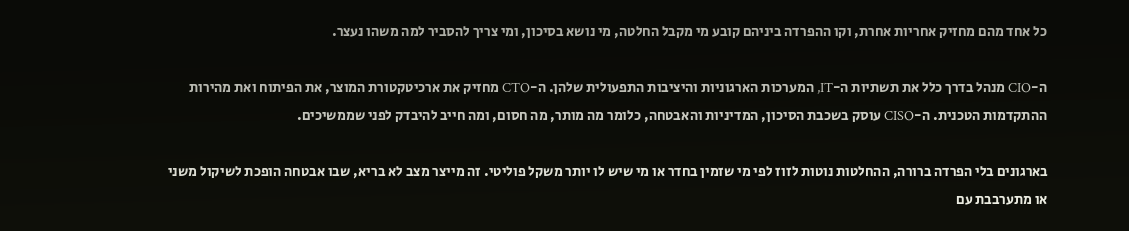כל אחד מהם מחזיק אחריות אחרת, וקו ההפרדה ביניהם קובע מי מקבל החלטה, מי נושא בסיכון, ומי צריך להסביר למה משהו נעצר.

ה-CIO מנהל בדרך כלל את תשתיות ה-IT, המערכות הארגוניות והיציבות התפעולית שלהן. ה-CTO מחזיק את ארכיטקטורת המוצר, את הפיתוח ואת מהירות ההתקדמות הטכנית. ה-CISO עוסק בשכבת הסיכון, המדיניות והאבטחה, כלומר מה מותר, מה חסום, ומה חייב להיבדק לפני שממשיכים.

בארגונים בלי הפרדה ברורה, ההחלטות נוטות לזוז לפי מי שזמין בחדר או מי שיש לו יותר משקל פוליטי. זה מייצר מצב לא בריא, שבו אבטחה הופכת לשיקול משני או מתערבבת עם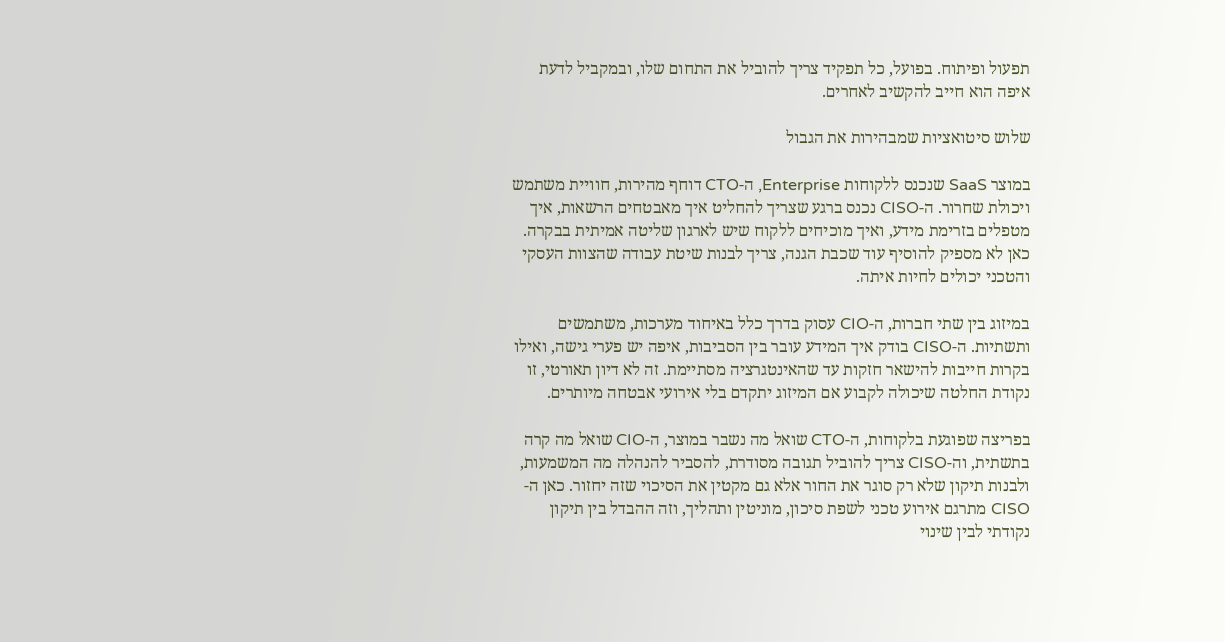תפעול ופיתוח. בפועל, כל תפקיד צריך להוביל את התחום שלו, ובמקביל לדעת איפה הוא חייב להקשיב לאחרים.

שלוש סיטואציות שמבהירות את הגבול

במוצר SaaS שנכנס ללקוחות Enterprise, ה-CTO דוחף מהירות, חוויית משתמש ויכולת שחרור. ה-CISO נכנס ברגע שצריך להחליט איך מאבטחים הרשאות, איך מטפלים בזרימת מידע, ואיך מוכיחים ללקוח שיש לארגון שליטה אמיתית בבקרה. כאן לא מספיק להוסיף עוד שכבת הגנה, צריך לבנות שיטת עבודה שהצוות העסקי והטכני יכולים לחיות איתה.

במיזוג בין שתי חברות, ה-CIO עסוק בדרך כלל באיחוד מערכות, משתמשים ותשתיות. ה-CISO בודק איך המידע עובר בין הסביבות, איפה יש פערי גישה, ואילו בקרות חייבות להישאר חזקות עד שהאינטגרציה מסתיימת. זה לא דיון תאורטי, זו נקודת החלטה שיכולה לקבוע אם המיזוג יתקדם בלי אירועי אבטחה מיותרים.

בפריצה שפוגעת בלקוחות, ה-CTO שואל מה נשבר במוצר, ה-CIO שואל מה קרה בתשתית, וה-CISO צריך להוביל תגובה מסודרת, להסביר להנהלה מה המשמעות, ולבנות תיקון שלא רק סוגר את החור אלא גם מקטין את הסיכוי שזה יחזור. כאן ה-CISO מתרגם אירוע טכני לשפת סיכון, מוניטין ותהליך, וזה ההבדל בין תיקון נקודתי לבין שינוי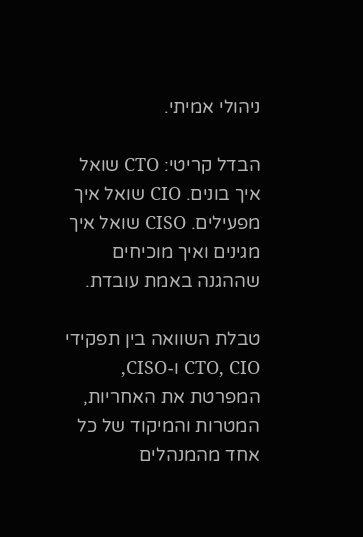ניהולי אמיתי.

הבדל קריטי: CTO שואל איך בונים. CIO שואל איך מפעילים. CISO שואל איך מגינים ואיך מוכיחים שההגנה באמת עובדת.

טבלת השוואה בין תפקידי CTO, CIO ו-CISO, המפרטת את האחריות, המטרות והמיקוד של כל אחד מהמנהלים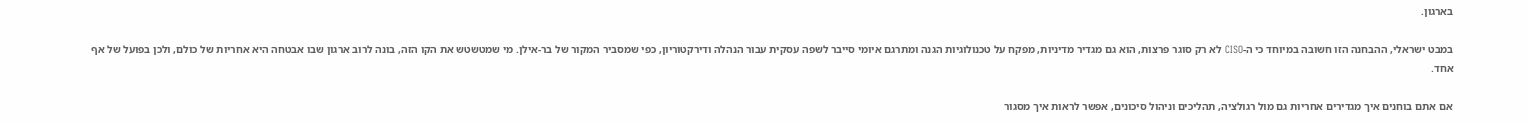בארגון.

במבט ישראלי, ההבחנה הזו חשובה במיוחד כי ה-CISO לא רק סוגר פרצות, הוא גם מגדיר מדיניות, מפקח על טכנולוגיות הגנה ומתרגם איומי סייבר לשפה עסקית עבור הנהלה ודירקטוריון, כפי שמסביר המקור של בר-אילן. מי שמטשטש את הקו הזה, בונה לרוב ארגון שבו אבטחה היא אחריות של כולם, ולכן בפועל של אף אחד.

אם אתם בוחנים איך מגדירים אחריות גם מול רגולציה, תהליכים וניהול סיכונים, אפשר לראות איך מסגור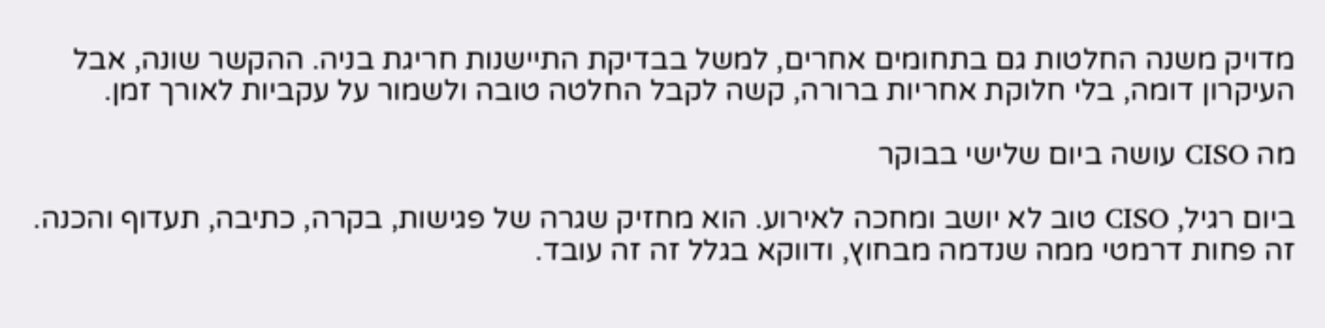מדויק משנה החלטות גם בתחומים אחרים, למשל בבדיקת התיישנות חריגת בניה. ההקשר שונה, אבל העיקרון דומה, בלי חלוקת אחריות ברורה, קשה לקבל החלטה טובה ולשמור על עקביות לאורך זמן.

מה CISO עושה ביום שלישי בבוקר

ביום רגיל, CISO טוב לא יושב ומחכה לאירוע. הוא מחזיק שגרה של פגישות, בקרה, כתיבה, תעדוף והכנה. זה פחות דרמטי ממה שנדמה מבחוץ, ודווקא בגלל זה זה עובד.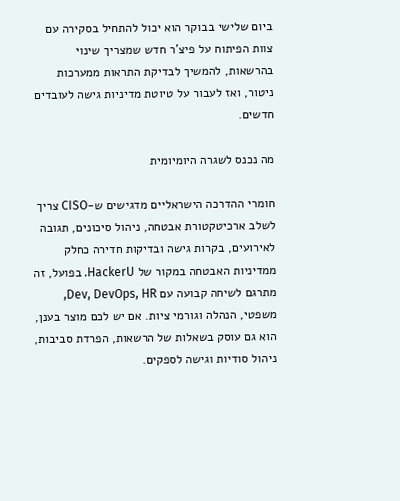ביום שלישי בבוקר הוא יכול להתחיל בסקירה עם צוות הפיתוח על פיצ'ר חדש שמצריך שינוי בהרשאות, להמשיך לבדיקת התראות ממערכות ניטור, ואז לעבור על טיוטת מדיניות גישה לעובדים חדשים.

מה נכנס לשגרה היומיומית

חומרי ההדרכה הישראליים מדגישים ש-CISO צריך לשלב ארכיטקטורת אבטחה, ניהול סיכונים, תגובה לאירועים, בקרות גישה ובדיקות חדירה כחלק ממדיניות האבטחה במקור של HackerU. בפועל, זה מתרגם לשיחה קבועה עם Dev, DevOps, HR, משפטי, הנהלה וגורמי ציות. אם יש לכם מוצר בענן, הוא גם עוסק בשאלות של הרשאות, הפרדת סביבות, ניהול סודיות וגישה לספקים.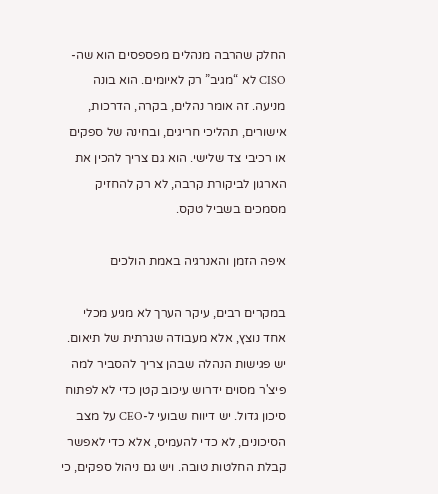החלק שהרבה מנהלים מפספסים הוא שה-CISO לא “מגיב” רק לאיומים. הוא בונה מניעה. זה אומר נהלים, בקרה, הדרכות, אישורים, תהליכי חריגים, ובחינה של ספקים או רכיבי צד שלישי. הוא גם צריך להכין את הארגון לביקורת קרבה, לא רק להחזיק מסמכים בשביל טקס.

איפה הזמן והאנרגיה באמת הולכים

במקרים רבים, עיקר הערך לא מגיע מכלי אחד נוצץ, אלא מעבודה שגרתית של תיאום. יש פגישות הנהלה שבהן צריך להסביר למה פיצ'ר מסוים ידרוש עיכוב קטן כדי לא לפתוח סיכון גדול. יש דיווח שבועי ל-CEO על מצב הסיכונים, לא כדי להעמיס, אלא כדי לאפשר קבלת החלטות טובה. ויש גם ניהול ספקים, כי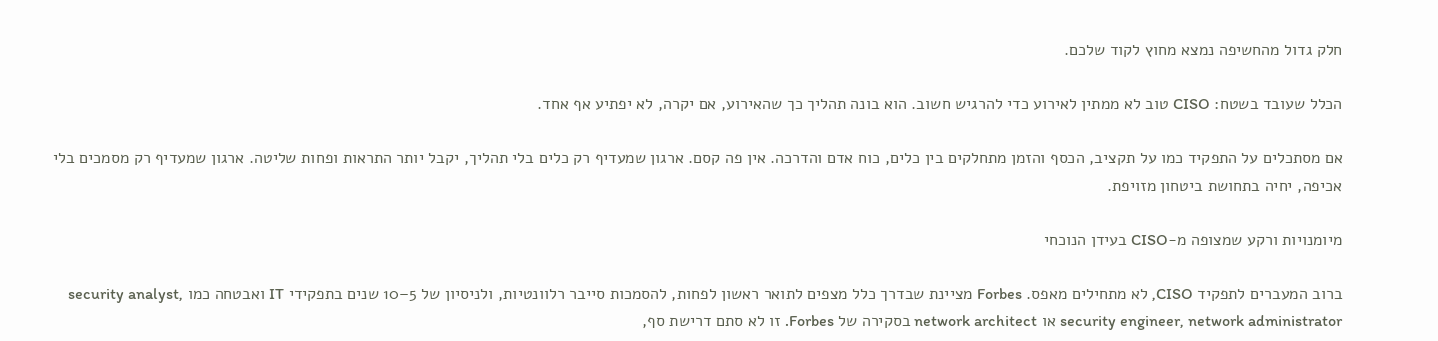חלק גדול מהחשיפה נמצא מחוץ לקוד שלכם.

הכלל שעובד בשטח: CISO טוב לא ממתין לאירוע כדי להרגיש חשוב. הוא בונה תהליך כך שהאירוע, אם יקרה, לא יפתיע אף אחד.

אם מסתכלים על התפקיד כמו על תקציב, הכסף והזמן מתחלקים בין כלים, כוח אדם והדרכה. אין פה קסם. ארגון שמעדיף רק כלים בלי תהליך, יקבל יותר התראות ופחות שליטה. ארגון שמעדיף רק מסמכים בלי אכיפה, יחיה בתחושת ביטחון מזויפת.

מיומנויות ורקע שמצופה מ-CISO בעידן הנוכחי

ברוב המעברים לתפקיד CISO, לא מתחילים מאפס. Forbes מציינת שבדרך כלל מצפים לתואר ראשון לפחות, להסמכות סייבר רלוונטיות, ולניסיון של 5–10 שנים בתפקידי IT ואבטחה כמו security analyst, security engineer, network administrator או network architect בסקירה של Forbes. זו לא סתם דרישת סף,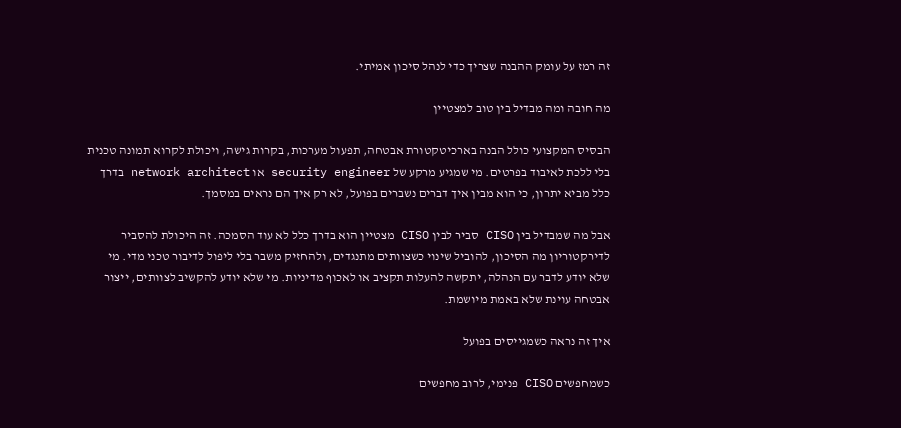זה רמז על עומק ההבנה שצריך כדי לנהל סיכון אמיתי.

מה חובה ומה מבדיל בין טוב למצטיין

הבסיס המקצועי כולל הבנה בארכיטקטורת אבטחה, תפעול מערכות, בקרות גישה, ויכולת לקרוא תמונה טכנית בלי ללכת לאיבוד בפרטים. מי שמגיע מרקע של security engineer או network architect בדרך כלל מביא יתרון, כי הוא מבין איך דברים נשברים בפועל, לא רק איך הם נראים במסמך.

אבל מה שמבדיל בין CISO סביר לבין CISO מצטיין הוא בדרך כלל לא עוד הסמכה. זה היכולת להסביר לדירקטוריון מה הסיכון, להוביל שינוי כשצוותים מתנגדים, ולהחזיק משבר בלי ליפול לדיבור טכני מדי. מי שלא יודע לדבר עם הנהלה, יתקשה להעלות תקציב או לאכוף מדיניות. מי שלא יודע להקשיב לצוותים, ייצור אבטחה עוינת שלא באמת מיושמת.

איך זה נראה כשמגייסים בפועל

כשמחפשים CISO פנימי, לרוב מחפשים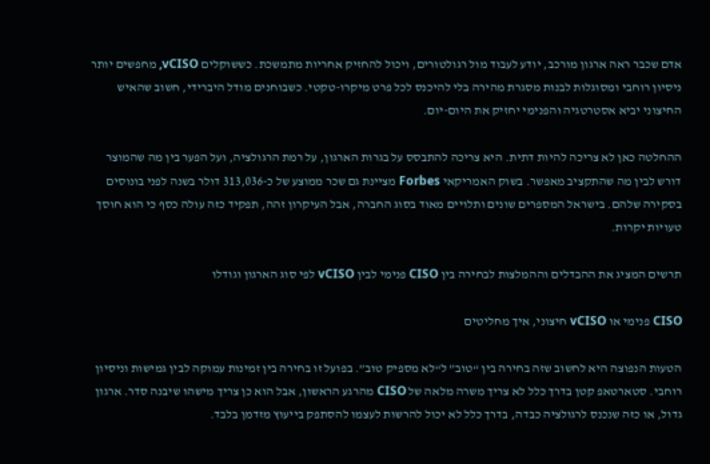אדם שכבר ראה ארגון מורכב, יודע לעבוד מול רגולטורים, ויכול להחזיק אחריות מתמשכת. כששוקלים vCISO, מחפשים יותר ניסיון רוחבי ומסוגלות לבנות מסגרת מהירה בלי להיכנס לכל פרט מיקרו-טקטי. כשבוחנים מודל היברידי, חשוב שהאיש החיצוני יביא אסטרטגיה והפנימי יחזיק את היום-יום.

ההחלטה כאן לא צריכה להיות דתית. היא צריכה להתבסס על בגרות הארגון, על רמת הרגולציה, ועל הפער בין מה שהמוצר דורש לבין מה שהתקציב מאפשר. בשוק האמריקאי Forbes מציינת גם שכר ממוצע של כ-313,036 דולר בשנה לפני בונוסים בסקירה שלהם. בישראל המספרים שונים ותלויים מאוד בסוג החברה, אבל העיקרון זהה, תפקיד כזה עולה כסף כי הוא חוסך טעויות יקרות.

תרשים המציג את ההבדלים וההמלצות לבחירה בין CISO פנימי לבין vCISO לפי סוג הארגון וגודלו

CISO פנימי או vCISO חיצוני, איך מחליטים

הטעות הנפוצה היא לחשוב שזה בחירה בין “טוב” ל“לא מספיק טוב”. בפועל זו בחירה בין זמינות עמוקה לבין גמישות וניסיון רוחבי. סטארטאפ קטן בדרך כלל לא צריך משרה מלאה של CISO מהרגע הראשון, אבל הוא כן צריך מישהו שיבנה סדר. ארגון גדול, או כזה שנכנס לרגולציה כבדה, בדרך כלל לא יכול להרשות לעצמו להסתפק בייעוץ מזדמן בלבד.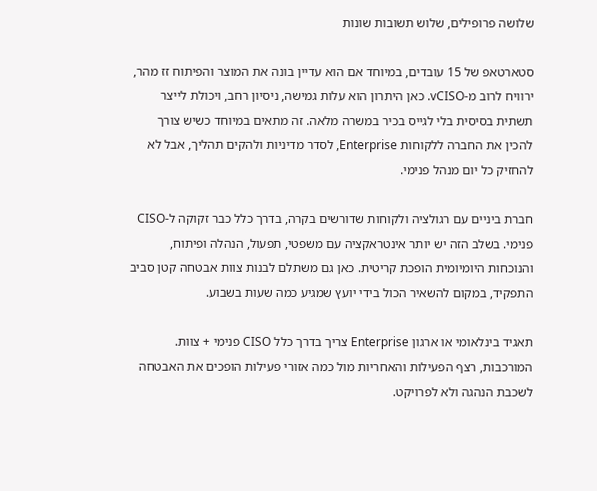שלושה פרופילים, שלוש תשובות שונות

סטארטאפ של 15 עובדים, במיוחד אם הוא עדיין בונה את המוצר והפיתוח זז מהר, ירוויח לרוב מ-vCISO. כאן היתרון הוא עלות גמישה, ניסיון רחב, ויכולת לייצר תשתית בסיסית בלי לגייס בכיר במשרה מלאה. זה מתאים במיוחד כשיש צורך להכין את החברה ללקוחות Enterprise, לסדר מדיניות ולהקים תהליך, אבל לא להחזיק כל יום מנהל פנימי.

חברת ביניים עם רגולציה ולקוחות שדורשים בקרה, בדרך כלל כבר זקוקה ל-CISO פנימי. בשלב הזה יש יותר אינטראקציה עם משפטי, תפעול, הנהלה ופיתוח, והנוכחות היומיומית הופכת קריטית. כאן גם משתלם לבנות צוות אבטחה קטן סביב התפקיד, במקום להשאיר הכול בידי יועץ שמגיע כמה שעות בשבוע.

תאגיד בינלאומי או ארגון Enterprise צריך בדרך כלל CISO פנימי + צוות. המורכבות, רצף הפעילות והאחריות מול כמה אזורי פעילות הופכים את האבטחה לשכבת הנהגה ולא לפרויקט.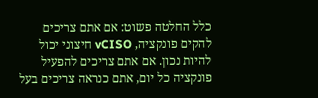כלל החלטה פשוט: אם אתם צריכים להקים פונקציה, vCISO חיצוני יכול להיות נכון. אם אתם צריכים להפעיל פונקציה כל יום, אתם כנראה צריכים בעל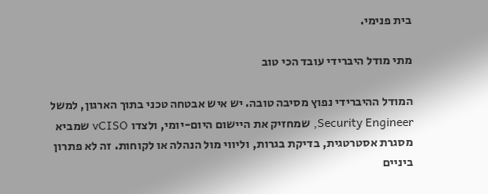בית פנימי.

מתי מודל היברידי עובד הכי טוב

המודל ההיברידי נפוץ מסיבה טובה. יש איש אבטחה טכני בתוך הארגון, למשל Security Engineer, שמחזיק את היישום היום-יומי, ולצדו vCISO שמביא מסגרת אסטרטגית, בדיקת בגרות, וליווי מול הנהלה או לקוחות. זה לא פתרון ביניים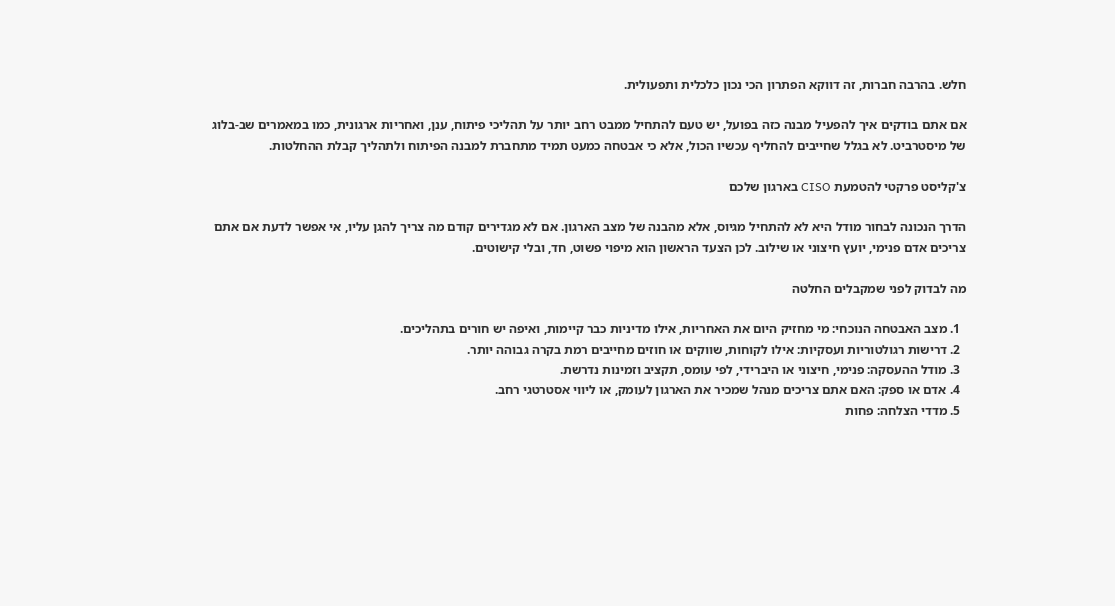חלש. בהרבה חברות, זה דווקא הפתרון הכי נכון כלכלית ותפעולית.

אם אתם בודקים איך להפעיל מבנה כזה בפועל, יש טעם להתחיל ממבט רחב יותר על תהליכי פיתוח, ענן, ואחריות ארגונית, כמו במאמרים שב-בלוג של מיסטרביט. לא בגלל שחייבים להחליף עכשיו הכול, אלא כי אבטחה כמעט תמיד מתחברת למבנה הפיתוח ולתהליך קבלת ההחלטות.

צ'קליסט פרקטי להטמעת CISO בארגון שלכם

הדרך הנכונה לבחור מודל היא לא להתחיל מגיוס, אלא מהבנה של מצב הארגון. אם לא מגדירים קודם מה צריך להגן עליו, אי אפשר לדעת אם אתם צריכים אדם פנימי, יועץ חיצוני או שילוב. לכן הצעד הראשון הוא מיפוי פשוט, חד, ובלי קישוטים.

מה לבדוק לפני שמקבלים החלטה

  1. מצב האבטחה הנוכחי: מי מחזיק היום את האחריות, אילו מדיניות כבר קיימות, ואיפה יש חורים בתהליכים.
  2. דרישות רגולטוריות ועסקיות: אילו לקוחות, שווקים או חוזים מחייבים רמת בקרה גבוהה יותר.
  3. מודל ההעסקה: פנימי, חיצוני או היברידי, לפי עומס, תקציב וזמינות נדרשת.
  4. אדם או ספק: האם אתם צריכים מנהל שמכיר את הארגון לעומק, או ליווי אסטרטגי רחב.
  5. מדדי הצלחה: פחות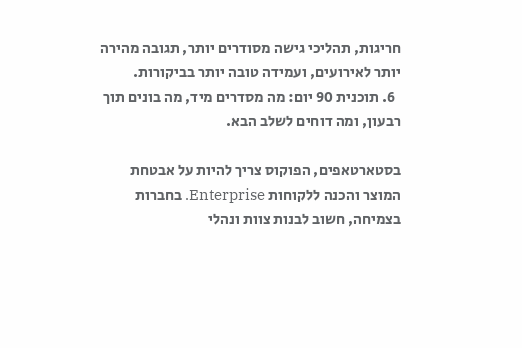חריגות, תהליכי גישה מסודרים יותר, תגובה מהירה יותר לאירועים, ועמידה טובה יותר בביקורות.
  6. תוכנית 90 יום: מה מסדרים מיד, מה בונים תוך רבעון, ומה דוחים לשלב הבא.

בסטארטאפים, הפוקוס צריך להיות על אבטחת המוצר והכנה ללקוחות Enterprise. בחברות בצמיחה, חשוב לבנות צוות ונהלי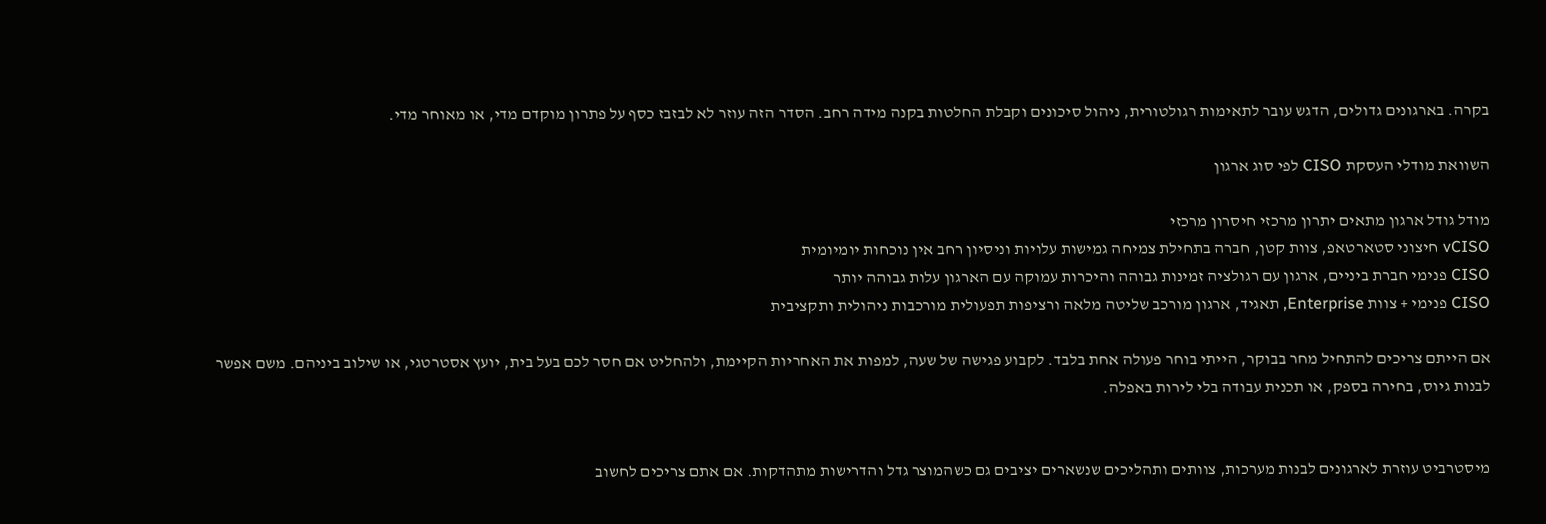בקרה. בארגונים גדולים, הדגש עובר לתאימות רגולטורית, ניהול סיכונים וקבלת החלטות בקנה מידה רחב. הסדר הזה עוזר לא לבזבז כסף על פתרון מוקדם מדי, או מאוחר מדי.

השוואת מודלי העסקת CISO לפי סוג ארגון

מודל גודל ארגון מתאים יתרון מרכזי חיסרון מרכזי
vCISO חיצוני סטארטאפ, צוות קטן, חברה בתחילת צמיחה גמישות עלויות וניסיון רחב אין נוכחות יומיומית
CISO פנימי חברת ביניים, ארגון עם רגולציה זמינות גבוהה והיכרות עמוקה עם הארגון עלות גבוהה יותר
CISO פנימי + צוות Enterprise, תאגיד, ארגון מורכב שליטה מלאה ורציפות תפעולית מורכבות ניהולית ותקציבית

אם הייתם צריכים להתחיל מחר בבוקר, הייתי בוחר פעולה אחת בלבד. לקבוע פגישה של שעה, למפות את האחריות הקיימת, ולהחליט אם חסר לכם בעל בית, יועץ אסטרטגי, או שילוב ביניהם. משם אפשר לבנות גיוס, בחירה בספק, או תכנית עבודה בלי לירות באפלה.


מיסטרביט עוזרת לארגונים לבנות מערכות, צוותים ותהליכים שנשארים יציבים גם כשהמוצר גדל והדרישות מתהדקות. אם אתם צריכים לחשוב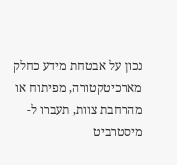נכון על אבטחת מידע כחלק מארכיטקטורה, מפיתוח או מהרחבת צוות, תעברו ל-מיסטרביט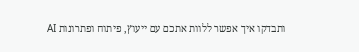ותבדקו איך אפשר ללוות אתכם עם ייעוץ, פיתוח ופתרונות AI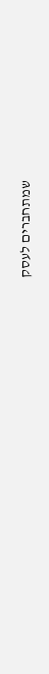שמתחברים לעסק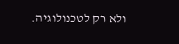ולא רק לטכנולוגיה.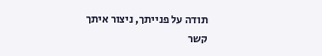תודה על פנייתך, ניצור איתך קשר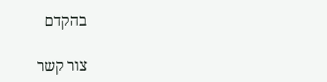בהקדם

צור קשר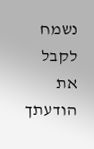נשמח לקבל את הודעתך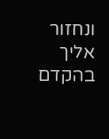ונחזור אליך בהקדם